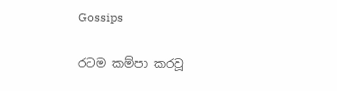Gossips

රටම කම්පා කරවූ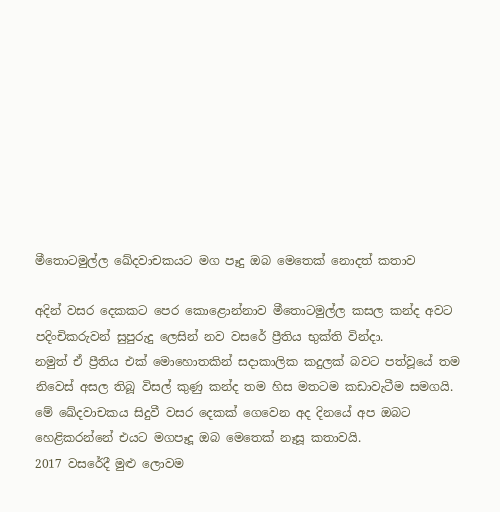මීතොටමුල්ල ඛේදවාචකයට මග පෑදු ඔබ මෙතෙක් නොදත් කතාව

අදින් වසර දෙකකට පෙර කො‍ළොන්නාව මීතොටමුල්ල කසල කන්ද අවට පදිංචිකරුවන් සුපුරුදු ලෙසින් නව වසරේ ප්‍රීතිය භුක්ති වින්දා.
නමුත් ඒ ප්‍රීතිය එක් මොහොතකින් සදාකාලික කදුලක් බවට පත්වූයේ තම නිවෙස් අසල තිබූ විසල් කුණු කන්ද තම හිස මතටම කඩාවැටීම සමගයි.
මේ ඛේදවාචකය සිදුවී වසර දෙකක් ගෙවෙන අද දිනයේ අප ඔබට හෙළිකරන්නේ එයට මගපෑදූ ඔබ මෙතෙක් නෑසූ කතාවයි.
2017 වසරේදී මුළු ලොවම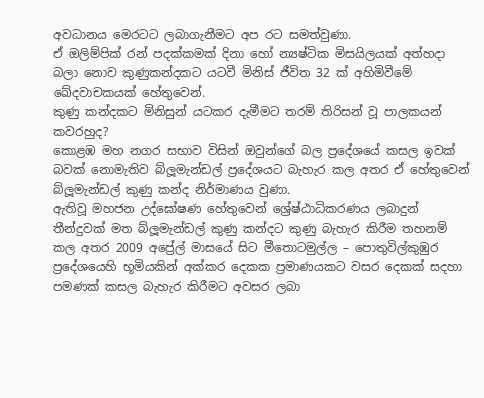අවධානය මෙරටට ලබාගැනීමට අප රට සමත්වුණා.
ඒ ඔලිම්පික් රන් පදක්කමක් දිනා හෝ න්‍යෂ්ටික මිසයිලයක් අත්හදා බලා නොව කුණුකන්දකට යටවී මිනිස් ජීවිත 32 ක් අහිමිවීමේ ඛේදවාචකයක් හේතුවෙන්.
කුණු කන්දකට මිනිසුන් යටකර දැමීමට තරම් තිරිසන් වූ පාලකයන් කවරහුද?
කොළඹ මහ නගර සභාව විසින් ඔවුන්ගේ බල ප්‍රදේශයේ කසල ඉවක් බවක් නොමැතිව බ්ලූමැන්ඩල් ප්‍රදේශයට බැහැර කල අතර ඒ හේතුවෙන් බ්ලූමැන්ඩල් කුණු කන්ද නිර්මාණය වුණා.
ඇතිවූ මහජන උද්ඝෝෂණ හේතුවෙන් ශ්‍රේෂ්ඨාධිකරණය ලබාදුන් තීන්දුවක් මත බ්ලූමැන්ඩල් කුණු කන්දට කුණු බැහැර කිරීම තහනම් කල අතර 2009 අප්‍රේල් මාසයේ සිට මීතොටමුල්ල – පොතුවිල්කුඹුර ප්‍රදේශයෙහි භූමියකින් අක්කර දෙකක ප්‍රමාණයකට වසර දෙකක් සදහා පමණක් කසල බැහැර කිරීමට අවසර ලබා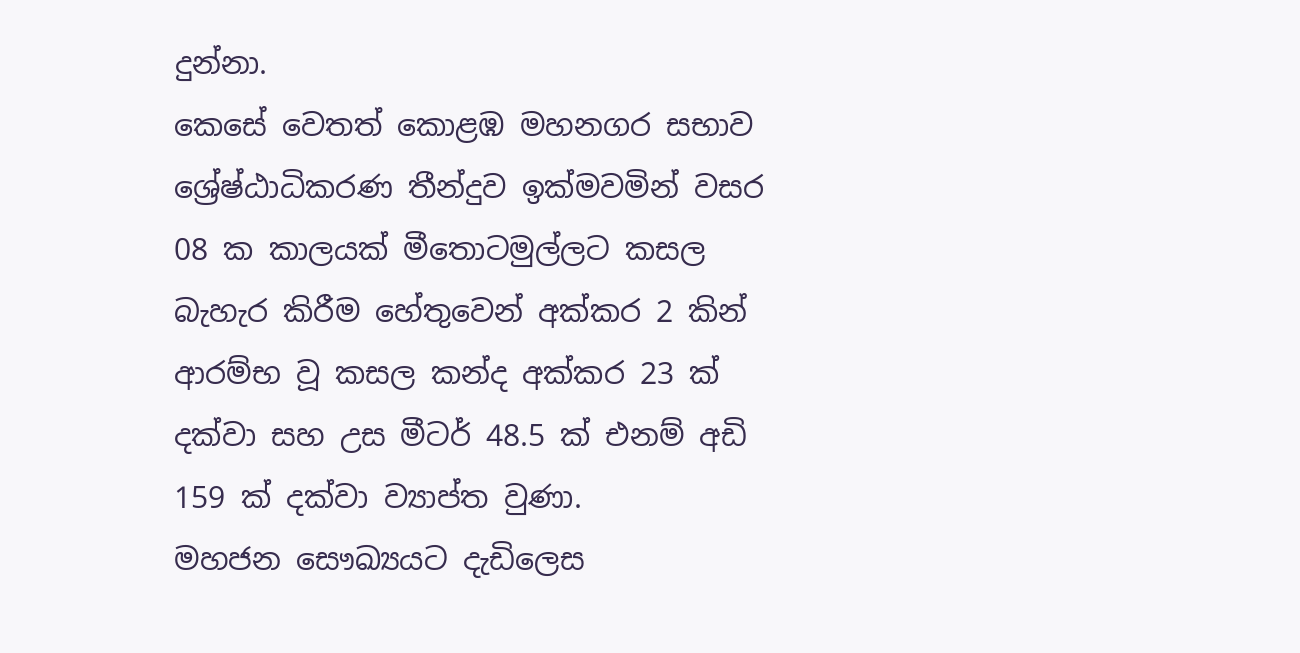දුන්නා.
කෙසේ වෙතත් කොළඹ මහනගර සභාව ශ්‍රේෂ්ඨාධිකරණ තීන්දුව ඉක්මවමින් වසර 08 ක කාලයක් මීතොටමුල්ලට කසල බැහැර කිරීම හේතුවෙන් අක්කර 2 කින් ආරම්භ වූ කසල කන්ද අක්කර 23 ක් දක්වා සහ උස මීටර් 48.5 ක් එනම් අඩි 159 ක් දක්වා ව්‍යාප්ත වුණා.
මහජන සෞඛ්‍යයට දැඩිලෙස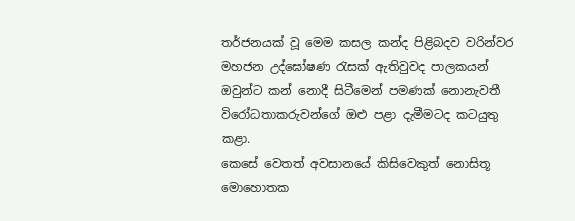තර්ජනයක් වූ මෙම කසල කන්ද පිළිබදව වරින්වර මහජන උද්ඝෝෂණ රැසක් ඇතිවුවද පාලකයන් ඔවුන්ට කන් නොදී සිටීමෙන් පමණක් නොනැවතී විරෝධතාකරුවන්ගේ ඔළු පළා දැමීමටද කටයුතු කළා.
කෙසේ වෙතත් අවසානයේ කිසිවෙකුත් නොසිතූ මොහොතක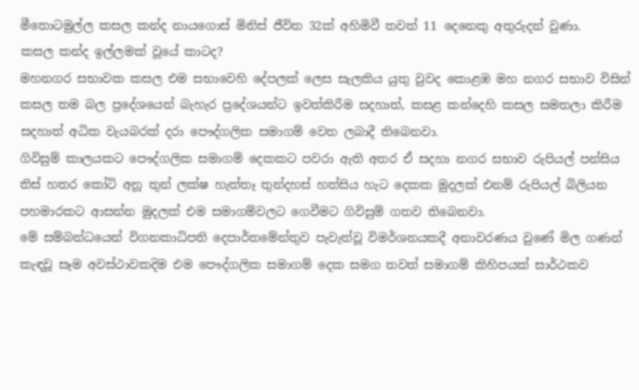මීතොටමුල්ල කසල කන්ද නායගොස් මිනිස් ජීවිත 32ක් අහිමිවී තවත් 11 දෙනෙකු අතුරුදන් වුණා.
කසල කන්ද ඉල්ලමක් වූයේ කාටද?
මහනගර සභාවක කසල එම සභාවෙහි දේපලක් ලෙස සැලකිය යුතු වුවද කොළඹ මහ නගර සභාව විසින් කසල තම බල ප්‍රදේශයෙන් බැහැර ප්‍රදේශයන්ට ඉවත්කිරීම සදහාත්, කසළ කන්දෙහි කසල සමතලා කිරීම සදහාත් අධික වැයබරක් දරා පෞද්ගලික සමාගම් වෙත ලබාදී තිබෙනවා.
ගිවිසුම් කාලයකට පෞද්ගලික සමාගම් දෙකකට පවරා ඇති අතර ඒ සදහා නගර සභාව රුපියල් පන්සිය තිස් හතර කෝටි අනූ තුන් ලක්ෂ හැත්තෑ තුන්දහස් හත්සිය හැට දෙකක මුදලක් එනම් රුපියල් බිලියන පහමාරකට ආසන්න මුදලක් එම සමාගම්වලට ගෙවීමට ගිවිසුම් ගතව තිබෙනවා.
මේ සම්බන්ධයෙන් විගනකාධිපති දෙපාර්තමේන්තුව පැවැත්වූ විමර්ශනයකදී අනාවරණය වුණේ මිල ගණන් කැඳවූ සෑම අවස්ථාවකදිම එම පෞද්ගලික සමාගම් දෙක සමග තවත් සමාගම් කිහිපයක් සාර්ථකව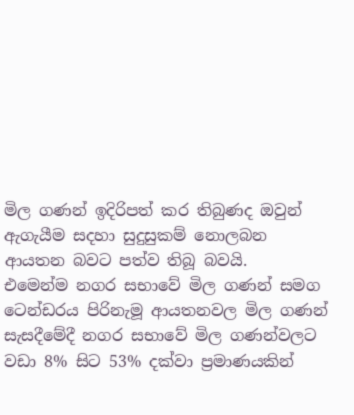මිල ගණන් ඉදිරිපත් කර තිබුණද ඔවුන් ඇගැයීම සදහා සුදුසුකම් නොලබන ආයතන බවට පත්ව තිබූ බවයි.
එමෙන්ම නගර සභාවේ මිල ගණන් සමග ටෙන්ඩරය පිරිනැමූ ආයතනවල මිල ගණන් සැසදීමේදී නගර සභාවේ මිල ගණන්වලට වඩා 8% සිට 53% දක්වා ප්‍රමාණයකින්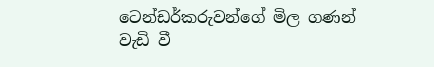ටෙන්ඩර්කරුවන්ගේ මිල ගණන් වැඩි වී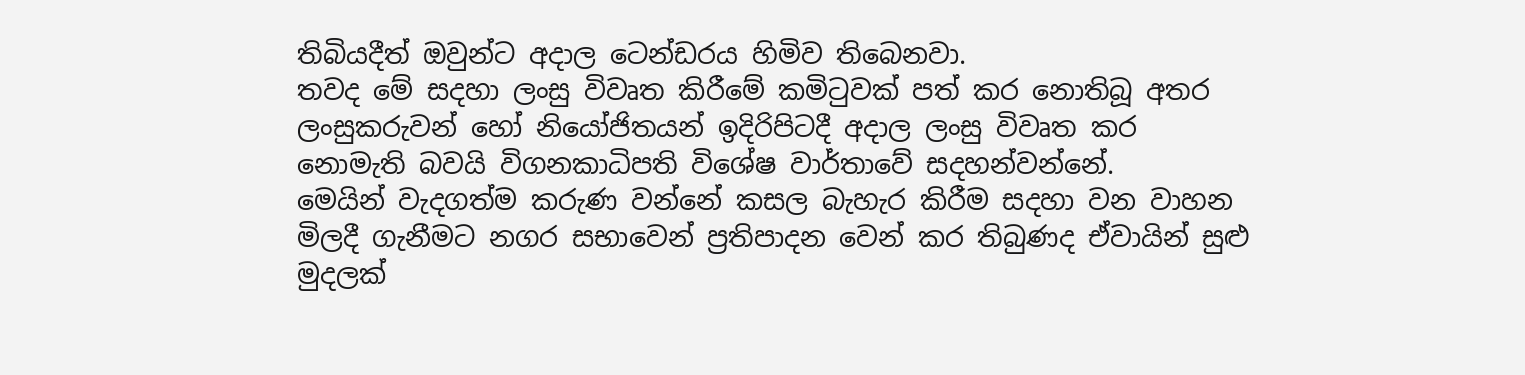තිබියදීත් ඔවුන්ට අදාල ටෙන්ඩරය හිමිව තිබෙනවා.
තවද මේ සදහා ලංසු විවෘත කිරීමේ කමිටුවක් පත් කර නොතිබූ අතර ලංසුකරුවන් හෝ නියෝජිතයන් ඉදිරිපිටදී අදාල ලංසු විවෘත කර නොමැති බවයි විගනකාධිපති විශේෂ වාර්තාවේ සදහන්වන්නේ.
මෙයින් වැදගත්ම කරුණ වන්නේ කසල බැහැර කිරීම සදහා වන වාහන මිලදී ගැනීමට නගර සභාවෙන් ප්‍රතිපාදන වෙන් කර තිබුණද ඒවායින් සුළු මුදලක්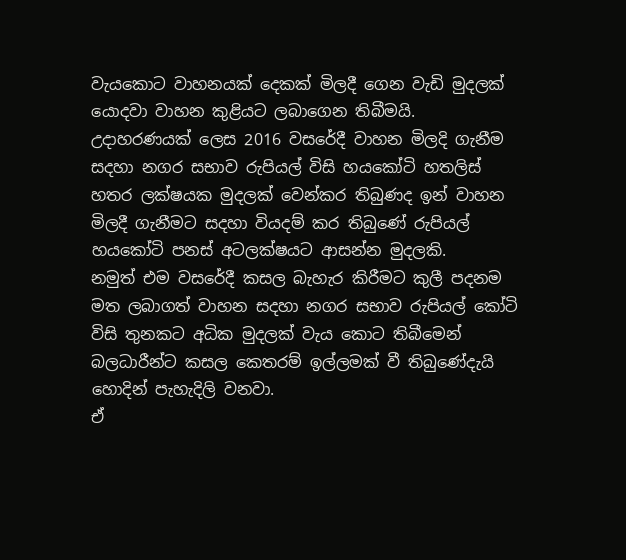වැයකොට වාහනයක් දෙකක් මිලදී ගෙන වැඩි මුදලක් යොදවා වාහන කුළියට ලබාගෙන තිබීමයි.
උදාහරණයක් ලෙස 2016 වසරේදී වාහන මිලදි ගැනීම සදහා නගර සභාව රුපියල් විසි හයකෝටි හතලිස් හතර ලක්ෂයක මුදලක් වෙන්කර තිබුණද ඉන් වාහන මිලදී ගැනීමට සදහා වියදම් කර තිබුණේ රුපියල් හයකෝටි පනස් අටලක්ෂයට ආසන්න මුදලකි.
නමුත් එම වසරේදී කසල බැහැර කිරීමට කුලී පදනම මත ලබාගත් වාහන සදහා නගර සභාව රුපියල් කෝටි විසි තුනකට අධික මුදලක් වැය කොට තිබීමෙන් බලධාරීන්ට කසල කෙතරම් ඉල්ලමක් වී තිබුණේදැයි හොදින් පැහැදිලි වනවා.
ඒ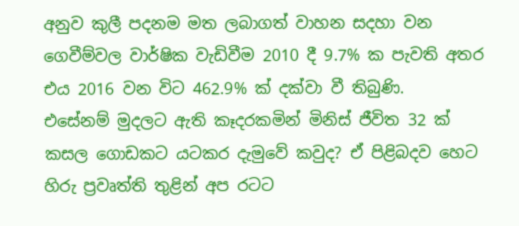අනුව කුලී පදනම මත ලබාගත් වාහන සදහා වන ගෙවීම්වල වාර්ෂික වැඩිවීම 2010 දී 9.7% ක පැවති අතර එය 2016 වන විට 462.9% ක් දක්වා වී තිබුණි.
එසේනම් මුදලට ඇති කෑදරකමින් මිනිස් ජීවිත 32 ක් කසල ගොඩකට යටකර දැමුවේ කවුද? ඒ පිළිබදව හෙට හිරු ප්‍රවෘත්ති තුළින් අප රටට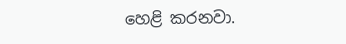හෙළි කරනවා.